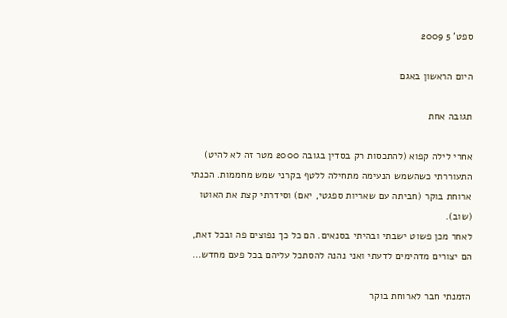ספט' 5 2009

היום הראשון באגם

תגובה אחת

אחרי לילה קפוא (להתכסות רק בסדין בגובה 2000 מטר זה לא להיט) התעוררתי כשהשמש הנעימה מתחילה ללטף בקרני שמש מחממות. הכנתי ארוחת בוקר (חביתה עם שאריות ספגטי, יאם) וסידרתי קצת את האוטו (שוב).
לאחר מכן פשוט ישבתי ובהיתי בסנאים. הם כל כך נפוצים פה ובכל זאת, הם יצורים מדהימים לדעתי ואני נהנה להסתכל עליהם בכל פעם מחדש…

הזמנתי חבר לארוחת בוקר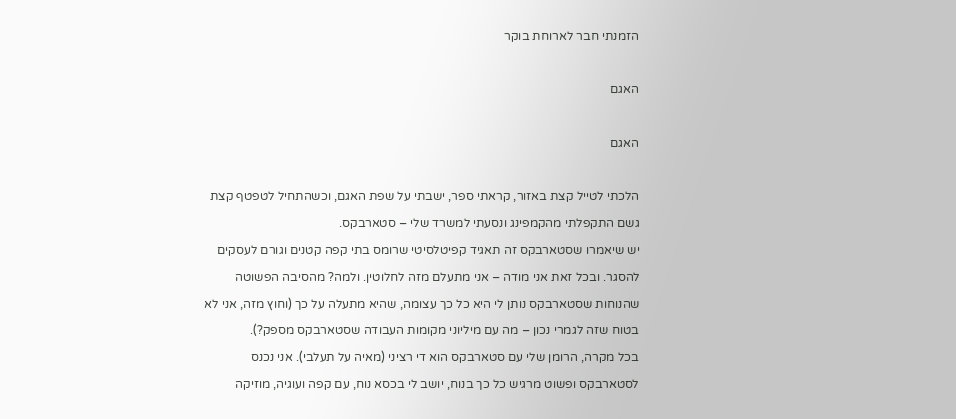הזמנתי חבר לארוחת בוקר

האגם

האגם

הלכתי לטייל קצת באזור, קראתי ספר, ישבתי על שפת האגם, וכשהתחיל לטפטף קצת גשם התקפלתי מהקמפינג ונסעתי למשרד שלי – סטארבקס.
יש שיאמרו שסטארבקס זה תאגיד קפיטלסיטי שרומס בתי קפה קטנים וגורם לעסקים להסגר. ובכל זאת אני מודה – אני מתעלם מזה לחלוטין. ולמה? מהסיבה הפשוטה שהנוחות שסטארבקס נותן לי היא כל כך עצומה, שהיא מתעלה על כך (וחוץ מזה, אני לא בטוח שזה לגמרי נכון – מה עם מיליוני מקומות העבודה שסטארבקס מספק?).
בכל מקרה, הרומן שלי עם סטארבקס הוא די רציני (מאיה על תעלבי). אני נכנס לסטארבקס ופשוט מרגיש כל כך בנוח, יושב לי בכסא נוח, עם קפה ועוגיה, מוזיקה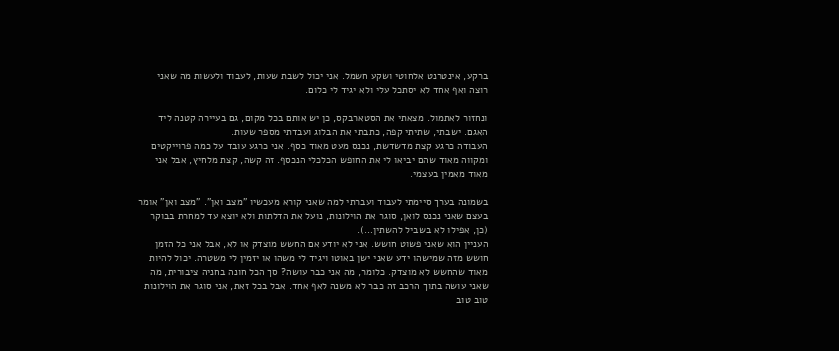ברקע, אינטרנט אלחוטי ושקע חשמל. אני יכול לשבת שעות, לעבוד ולעשות מה שאני רוצה ואף אחד לא יסתכל עלי ולא יגיד לי כלום.

ונחזור לאתמול. מצאתי את הסטארבקס, כן יש אותם בכל מקום, גם בעיירה קטנה ליד האגם. ישבתי, שתיתי קפה, כתבתי את הבלוג ועבדתי מספר שעות.
העבודה כרגע קצת מדשדשת, נכנס מעט מאוד כסף. אני כרגע עובד על כמה פרוייקטים ומקווה מאוד שהם יביאו לי את החופש הכלכלי הנכסף. זה קשה, קצת מלחיץ, אבל אני מאוד מאמין בעצמי.

בשמונה בערך סיימתי לעבוד ועברתי למה שאני קורא מעכשיו "מצב ואן". "מצב ואן" אומר בעצם שאני נכנס לואן, סוגר את הוילונות, נועל את הדלתות ולא יוצא עד למחרת בבוקר (כן, אפילו לא בשביל להשתין…).
העניין הוא שאני פשוט חושש. אני לא יודע אם החשש מוצדק או לא, אבל אני כל הזמן חושש מזה שמישהו ידע שאני ישן באוטו ויגיד לי משהו או יזמין לי משטרה. יכול להיות מאוד שהחשש לא מוצדק. כלומר, מה אני כבר עושה? סך הכל חונה בחניה ציבורית, מה שאני עושה בתוך הרכב זה כבר לא משנה לאף אחד. אבל בכל זאת, אני סוגר את הוילונות טוב טוב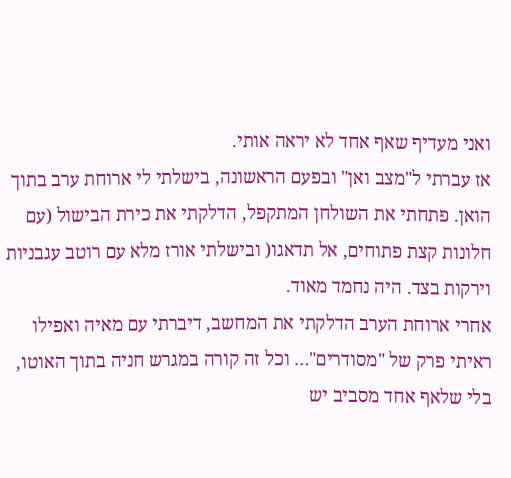ואני מעדיף שאף אחד לא יראה אותי.
אז עברתי ל"מצב ואן" ובפעם הראשונה, בישלתי לי ארוחת ערב בתוך הואן. פתחתי את השולחן המתקפל, הדלקתי את כירת הבישול (עם חלונות קצת פתוחים, אל תדאגו( ובישלתי אורז מלא עם רוטב עגבניות וירקות בצד. היה נחמד מאוד.
אחרי ארוחת הערב הדלקתי את המחשב, דיברתי עם מאיה ואפילו ראיתי פרק של "מסודרים"… וכל זה קורה במגרש חניה בתוך האוטו, בלי שלאף אחד מסביב יש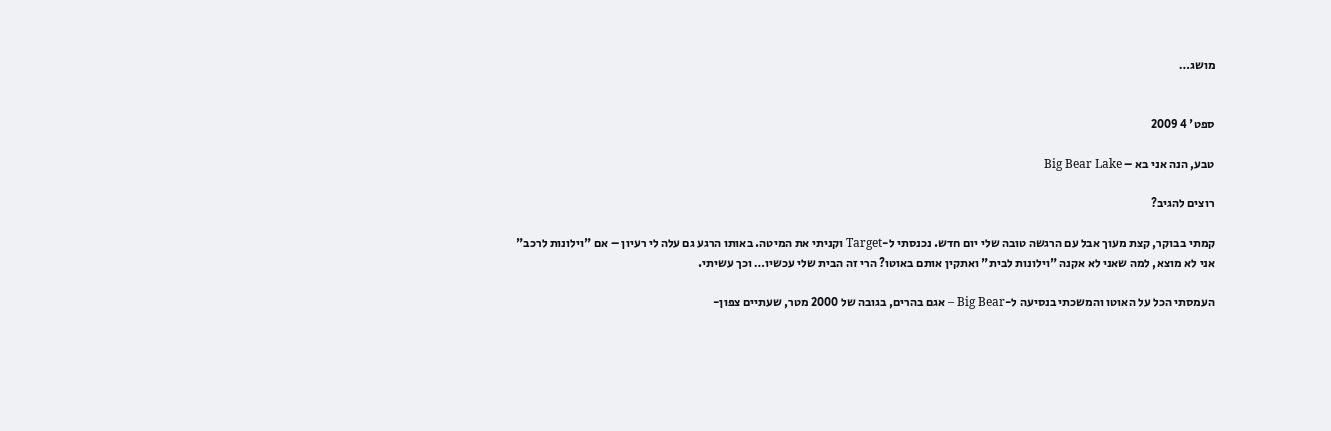מושג…


ספט' 4 2009

טבע, הנה אני בא – Big Bear Lake

רוצים להגיב?

קמתי בבוקר, קצת מעוך אבל עם הרגשה טובה שלי יום חדש. נכנסתי ל-Target וקניתי את המיטה. באותו הרגע גם עלה לי רעיון – אם "וילונות לרכב" אני לא מוצא, למה שאני לא אקנה "וילונות לבית" ואתקין אותם באוטו? הרי זה הבית שלי עכשיו… וכך עשיתי.

העמסתי הכל על האוטו והמשכתי בנסיעה ל-Big Bear – אגם בהרים, בגובה של 2000 מטר, שעתיים צפון-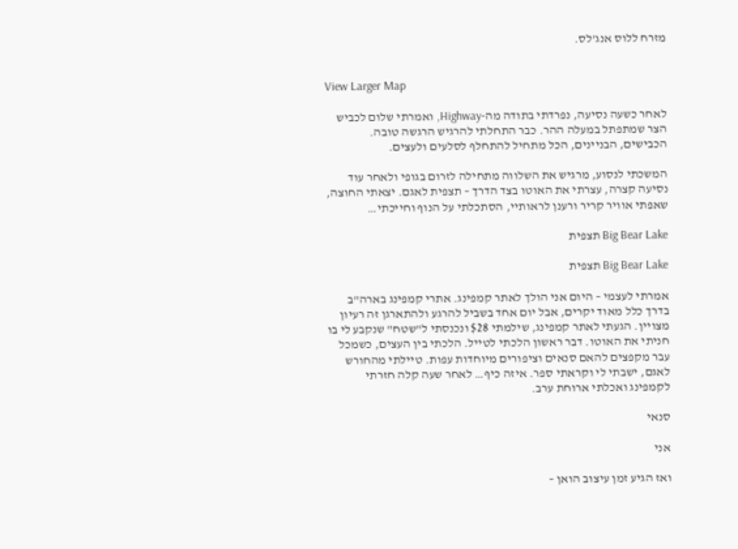מזרח ללוס אנג'לס.


View Larger Map

לאחר כשעה נסיעה, נפרדתי בתודה מה-Highway, ואמרתי שלום לכביש הצר שמתפתל במעלה ההר. כבר התחלתי להרגיש הרגשה טובה. הכבישים, הבניינים, הכל מתחיל להתחלף לסלעים ולעצים.

המשכתי לנסוע, מרגיש את השלווה מתחילה לזרום בגופי ולאחר עוד נסיעה קצרה, עצרתי את האוטו בצד הדרך – תצפית לאגם. יצאתי החוצה, שאפתי אוויר קריר ורענן לראותיי, הסתכלתי על הנוף וחייכתי…

Big Bear Lake תצפית

Big Bear Lake תצפית

אמרתי לעצמי – היום אני הולך לאתר קמפינג. אתרי קמפינג בארה"ב בדרך כלל מאוד יקרים, אבל יום אחד בשביל להרגע ולהתארגן זה רעיון מצויין. הגעתי לאתר קמפינג, שילמתי $28 ונכנסתי ל"שטח" שנקבע לי בו חניתי את האוטו. דבר ראשון הלכתי לטייל. הלכתי בין העצים, כשמכל עבר מקפצים להאם סנאים וציפורים מיוחדות עפות. טיילתי מהחורש לאגם, ישבתי לי וקראתי ספר. איזה כיף… לאחר שעה קלה חזרתי לקמפינג ואכלתי ארוחת ערב.

סנאי

אני

ואז הגיע זמן עיצוב הואן –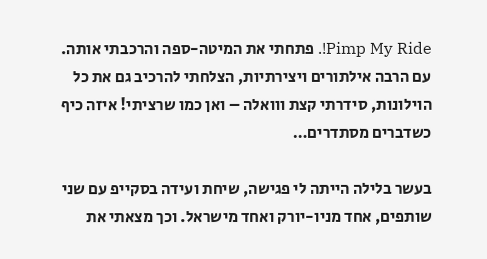Pimp My Ride!. פתחתי את המיטה-ספה והרכבתי אותה. עם הרבה אילתורים ויצירתיות, הצלחתי להרכיב גם את כל הוילונות, סידרתי קצת ווואלה – ואן כמו שרציתי! איזה כיף כשדברים מסתדרים…

בעשר בלילה הייתה לי פגישה, שיחת ועידה בסקייפ עם שני שותפים, אחד מניו-יורק ואחד מישראל. וכך מצאתי את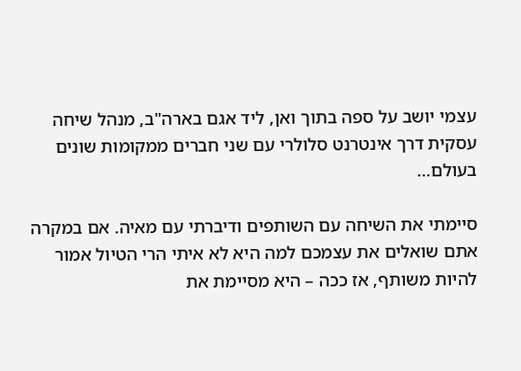עצמי יושב על ספה בתוך ואן, ליד אגם בארה"ב, מנהל שיחה עסקית דרך אינטרנט סלולרי עם שני חברים ממקומות שונים בעולם…

סיימתי את השיחה עם השותפים ודיברתי עם מאיה. אם במקרה אתם שואלים את עצמכם למה היא לא איתי הרי הטיול אמור להיות משותף, אז ככה – היא מסיימת את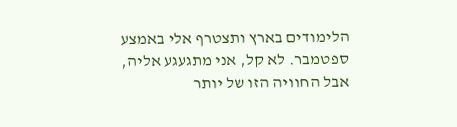הלימודים בארץ ותצטרף אלי באמצע ספטמבר. לא קל, אני מתגעגע אליה, אבל החוויה הזו של יותר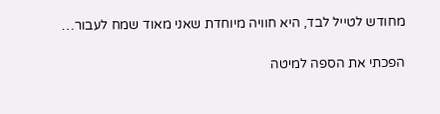מחודש לטייל לבד, היא חוויה מיוחדת שאני מאוד שמח לעבור…

הפכתי את הספה למיטה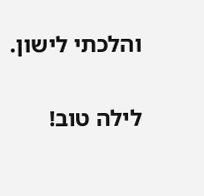והלכתי לישון.

לילה טוב!